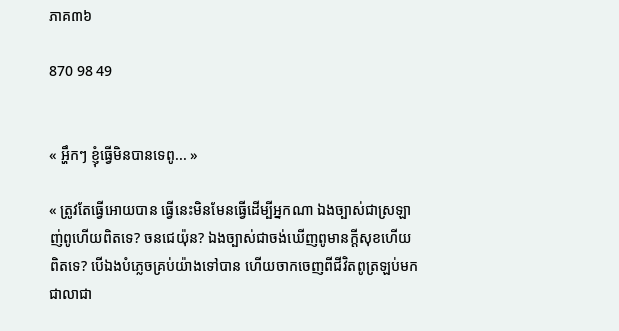ភាគ៣៦

870 98 49


« អ្ហឹកៗ ខ្ញុំធ្វើមិនបានទេពូ... »

« ត្រូវតែធ្វើអោយបាន ធ្វើនេះមិនមែនធ្វើដេីម្បីអ្នកណា ឯងច្បាស់ជាស្រឡាញ់ពូហើយពិតទេ? ចនជេយ៉ុន? ឯងច្បាស់ជាចង់ឃើញពូមានក្ដីសុខហើយពិតទេ? បេីឯងបំភ្លេចគ្រប់យ៉ាងទៅបាន ហើយចាកចេញពីជីវិតពូត្រឡប់មកជាលាជា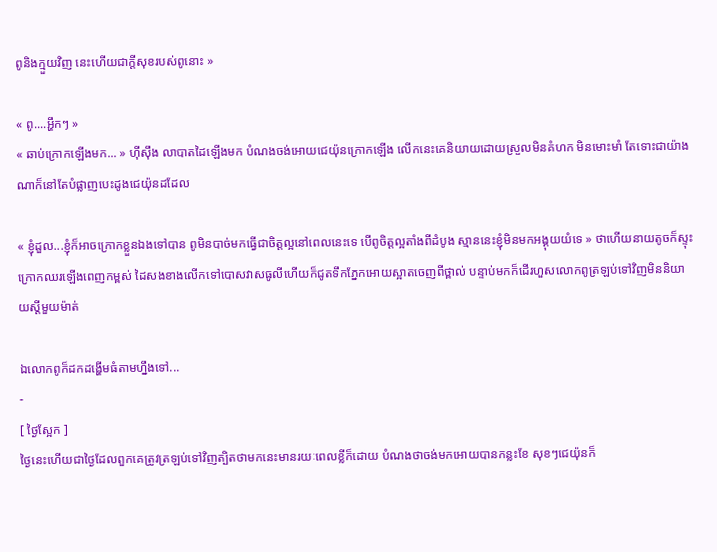ពូនិងក្មួយវិញ នេះហើយជាក្ដីសុខរបស់ពូនោះ »

« ពូ....អ្ហឹកៗ »
« ឆាប់ក្រោកឡើងមក... » ហុីសុឹង លាបាតដៃឡើងមក បំណងចង់អោយជេយ៉ុនក្រោកឡើង លេីកនេះគេនិយាយដោយស្រួលមិនគំហក មិនមោះមាំ តែទោះជាយ៉ាងណាក៏នៅតែបំផ្លាញបេះដូងជេយ៉ុនដដែល

« ខ្ញុំដួល...ខ្ញុំក៏អាចក្រោកខ្លួនឯងទៅបាន ពូមិនបាច់មកធ្វើជាចិត្តល្អនៅពេលនេះទេ បេីពូចិត្តល្អតាំងពីដំបូង ស្មាននេះខ្ញុំមិនមកអង្គុយយំទេ » ថាហើយនាយតូចក៏ស្ទុះក្រោកឈរឡេីងពេញកម្ពស់ ដៃសងខាងលេីកទៅបោសវាសធូលីហើយក៏ជូតទឹកភ្នែកអោយស្អាតចេញពីថ្ពាល់ បន្ទាប់មកក៏ដេីរហួសលោកពូត្រឡប់ទៅវិញមិននិយាយស្ដីមួយម៉ាត់

ឯលោកពូក៏ដកដង្ហើមធំតាមហ្នឹងទៅ...
-
[ ថ្ងៃស្អែក ]
ថ្ងៃនេះហើយជាថ្ងៃដែលពួកគេត្រូវត្រឡប់ទៅវិញត្បិតថាមកនេះមានរយៈពេលខ្លីក៏ដោយ បំណងថាចង់មកអោយបានកន្លះខែ សុខៗជេយ៉ុនក៏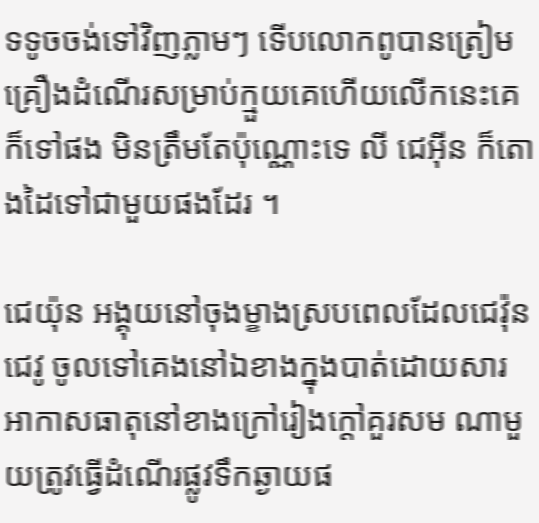ទទូចចង់ទៅវិញភ្លាមៗ ទេីបលោកពូបានត្រៀមគ្រឿងដំណើរសម្រាប់ក្មួយគេហេីយលេីកនេះគេក៏ទៅផង មិនត្រឹមតែប៉ុណ្ណោះទេ លី ជេអុីន ក៏តោងដៃទៅជាមួយផងដែរ ។

ជេយ៉ុន អង្គុយនៅចុងម្ខាងស្របពេលដែលជេវ៉ុន ជេវូ ចូលទៅគេងនៅឯខាងក្នុងបាត់ដោយសារអាកាសធាតុនៅខាងក្រៅរៀងក្ដៅគួរសម ណាមួយត្រូវធ្វើដំណើរផ្លូវទឹកឆ្ងាយផ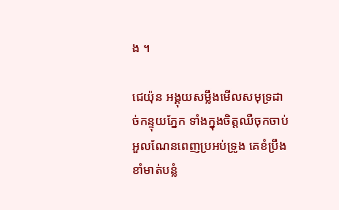ង ។

ជេយ៉ុន អង្គុយសម្លឹងមើលសមុទ្រដាច់កន្ទុយភ្នែក ទាំងក្នុងចិត្តឈឺចុកចាប់អួលណែនពេញប្រអប់ទ្រូង គេខំប្រឹងខាំមាត់បន្លំ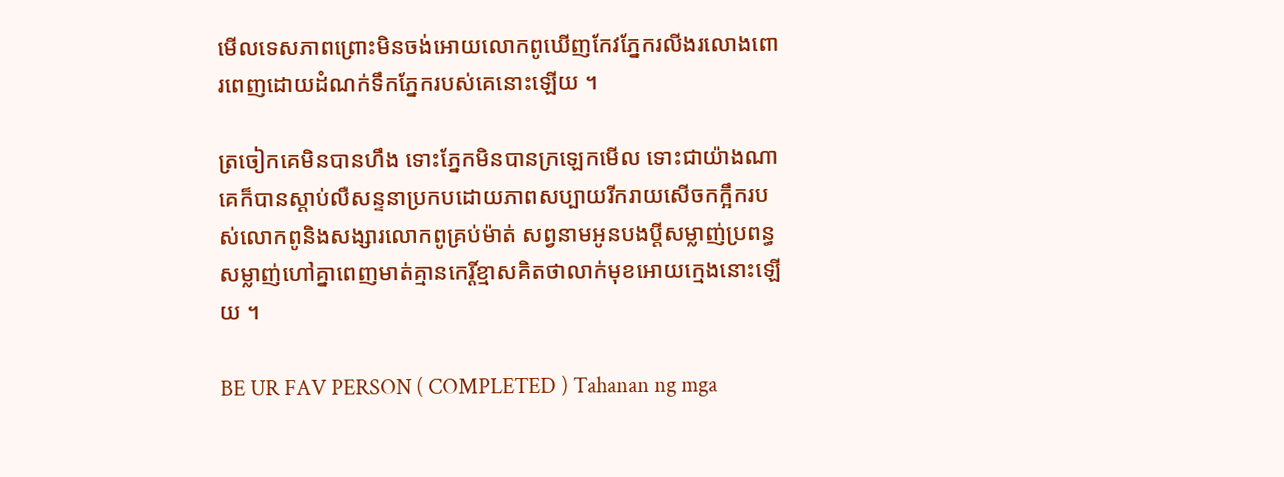មេីលទេសភាពព្រោះមិនចង់អោយលោកពូឃេីញកែវភ្នែករលីងរលោងពោរពេញដោយដំណក់ទឹកភ្នែករបស់គេនោះឡេីយ ។

ត្រចៀកគេមិនបានហឹង ទោះភ្នែកមិនបានក្រឡេកមេីល ទោះជាយ៉ាងណាគេក៏បានស្ដាប់លឺសន្ទនាប្រកបដោយភាពសប្បាយរីករាយសេីចកក្អឹករបស់លោកពូនិងសង្សារលោកពូគ្រប់ម៉ាត់ សព្វនាមអូនបងប្ដីសម្លាញ់ប្រពន្ធសម្លាញ់ហៅគ្នាពេញមាត់គ្មានកេរ្តិ៍ខ្មាសគិតថាលាក់មុខអោយក្មេងនោះឡើយ ។

BE UR FAV PERSON ( COMPLETED ) Tahanan ng mga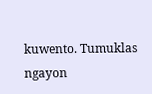kuwento. Tumuklas ngayon